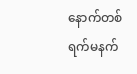နောက်တစ်ရက်မနက်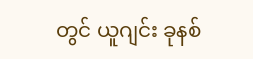တွင် ယူဂျင်း ခုနစ်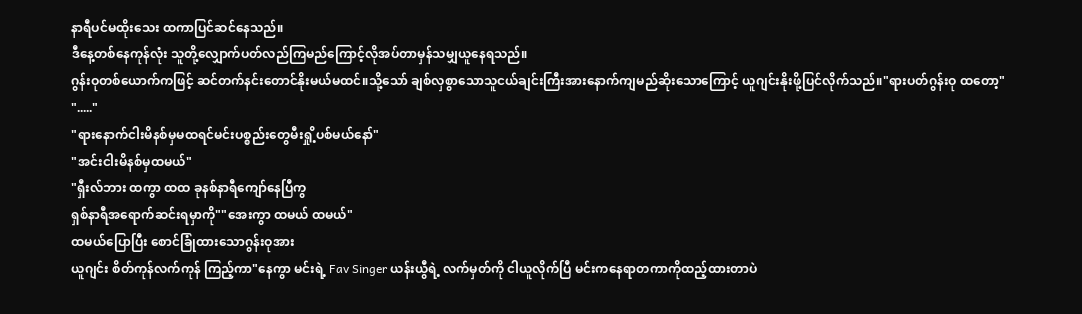နာရီပင်မထိုးသေး ထကာပြင်ဆင်နေသည်။
ဒီနေ့တစ်နေကုန်လုံး သူတို့လျှောက်ပတ်လည်ကြမည်ကြောင့်လိုအပ်တာမှန်သမျှယူနေရသည်။
ဂွန်းဝုတစ်ယောက်ကဖြင့် ဆင်တက်နင်းတောင်နိုးမယ်မထင်။သို့သော် ချစ်လှစွာသောသူငယ်ချင်းကြီးအားနောက်ကျမည်ဆိုးသောကြောင့် ယူဂျင်းနိုးဖို့ပြင်လိုက်သည်။"ရားပတ်ဂွန်းဝု ထတော့"
"....."
"ရားနောက်ငါးမိနစ်မှမထရင်မင်းပစ္စည်းတွေမီးရှို့ပစ်မယ်နော်"
"အင်းငါးမိနစ်မှထမယ်"
"ရှီးလ်ဘား ထကွာ ထထ ခုနစ်နာရီကျော်နေပြီကွ
ရှစ်နာရီအရောက်ဆင်းရမှာကို""အေးကွာ ထမယ် ထမယ်"
ထမယ်ပြောပြီး စောင်ခြုံထားသောဂွန်းဝုအား
ယူဂျင်း စိတ်ကုန်လက်ကုန် ကြည့်ကာ"နေကွာ မင်းရဲ့ Fav Singer ယန်းယွီရဲ့ လက်မှတ်ကို ငါယူလိုက်ပြီ မင်းကနေရာတကာကိုထည့်ထားတာပဲ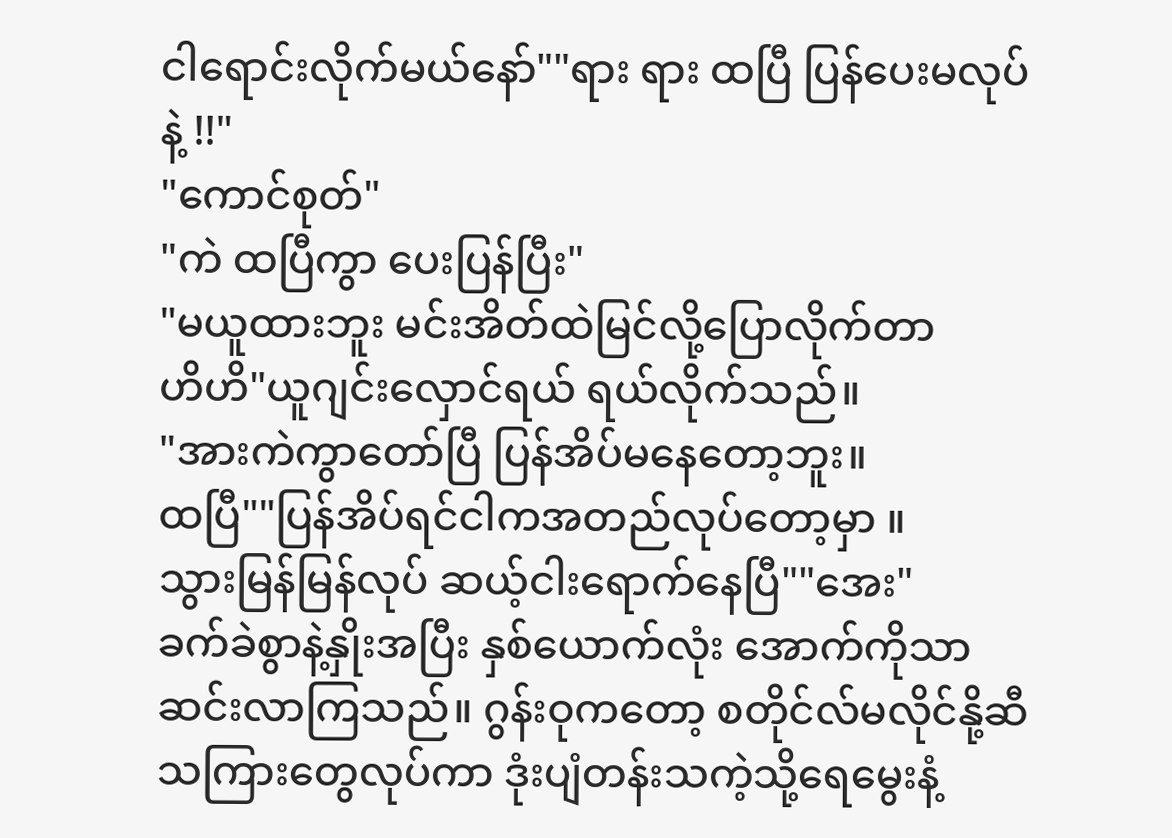ငါရောင်းလိုက်မယ်နော်""ရား ရား ထပြီ ပြန်ပေးမလုပ်နဲ့ !!"
"ကောင်စုတ်"
"ကဲ ထပြီကွာ ပေးပြန်ပြီး"
"မယူထားဘူး မင်းအိတ်ထဲမြင်လို့ပြောလိုက်တာ
ဟိဟိ"ယူဂျင်းလှောင်ရယ် ရယ်လိုက်သည်။
"အားကဲကွာတော်ပြီ ပြန်အိပ်မနေတော့ဘူး။
ထပြီ""ပြန်အိပ်ရင်ငါကအတည်လုပ်တော့မှာ ။
သွားမြန်မြန်လုပ် ဆယ့်ငါးရောက်နေပြီ""အေး"
ခက်ခဲစွာနဲ့နှိုးအပြီး နှစ်ယောက်လုံး အောက်ကိုသာဆင်းလာကြသည်။ ဂွန်းဝုကတော့ စတိုင်လ်မလိုင်နို့ဆီသကြားတွေလုပ်ကာ ဒုံးပျံတန်းသကဲ့သို့ရေမွေးနံ့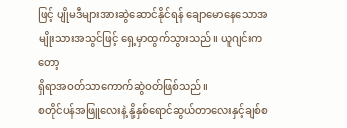ဖြင့် ပျိုမဒီများအားဆွဲဆောင်နိုင်ရန် ချောမောနေသောအမျိုးသားအသွင်ဖြင့် ရှေ့မှာထွက်သွားသည်။ ယူဂျင်းကတော့
ရှိရာအဝတ်သာကောက်ဆွဲဝတ်ဖြစ်သည်။
စတိုင်ပန်အဖြူလေးနဲ့ နို့နှစ်ရောင်ဆွယ်တာလေးနှင့်ချစ်စ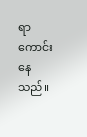ရာကောင်းနေသည်။